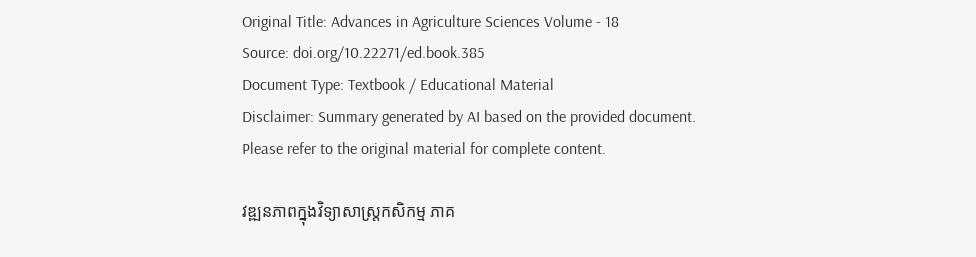Original Title: Advances in Agriculture Sciences Volume - 18
Source: doi.org/10.22271/ed.book.385
Document Type: Textbook / Educational Material
Disclaimer: Summary generated by AI based on the provided document. Please refer to the original material for complete content.

វឌ្ឍនភាពក្នុងវិទ្យាសាស្ត្រកសិកម្ម ភាគ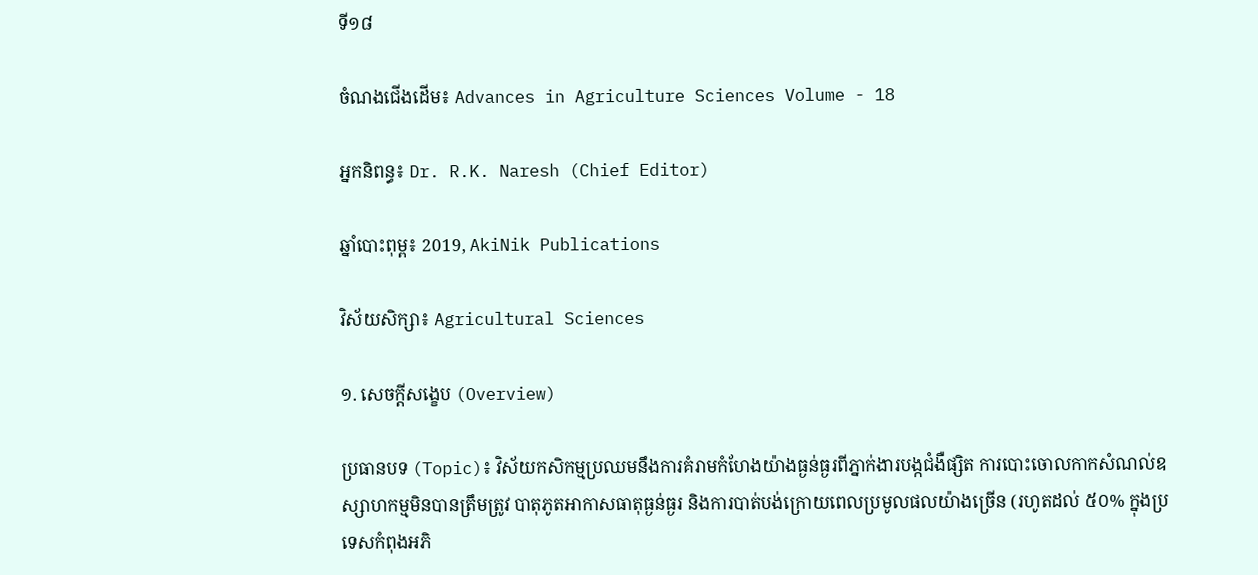ទី១៨

ចំណងជើងដើម៖ Advances in Agriculture Sciences Volume - 18

អ្នកនិពន្ធ៖ Dr. R.K. Naresh (Chief Editor)

ឆ្នាំបោះពុម្ព៖ 2019, AkiNik Publications

វិស័យសិក្សា៖ Agricultural Sciences

១. សេចក្តីសង្ខេប (Overview)

ប្រធានបទ (Topic)៖ វិស័យកសិកម្មប្រឈមនឹងការគំរាមកំហែងយ៉ាងធ្ងន់ធ្ងរពីភ្នាក់ងារបង្កជំងឺផ្សិត ការបោះចោលកាកសំណល់ឧស្សាហកម្មមិនបានត្រឹមត្រូវ បាតុភូតអាកាសធាតុធ្ងន់ធ្ងរ និងការបាត់បង់ក្រោយពេលប្រមូលផលយ៉ាងច្រើន (រហូតដល់ ៥០% ក្នុងប្រទេសកំពុងអភិ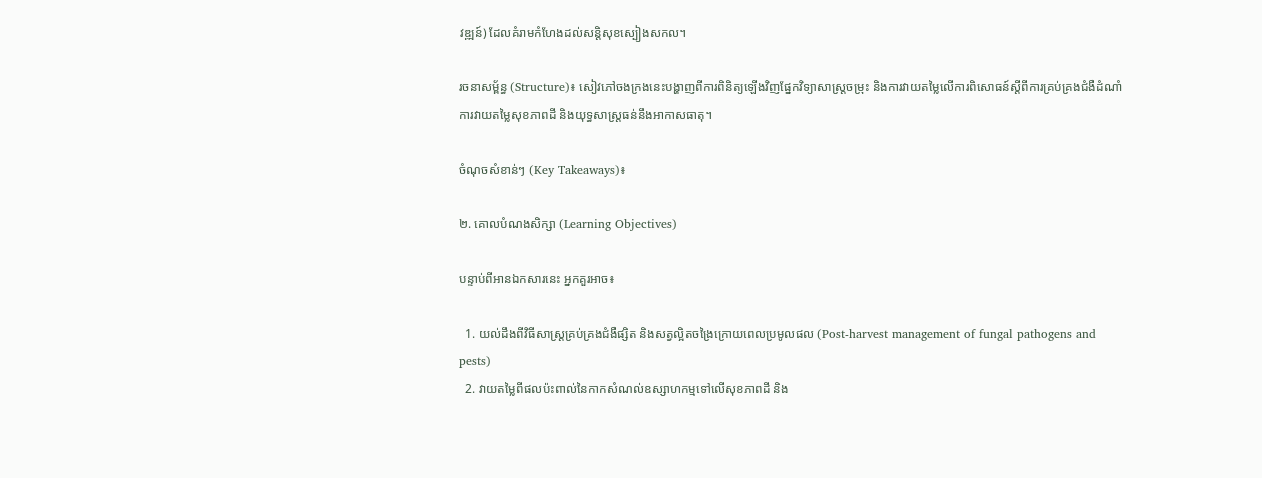វឌ្ឍន៍) ដែលគំរាមកំហែងដល់សន្តិសុខស្បៀងសកល។

រចនាសម្ព័ន្ធ (Structure)៖ សៀវភៅចងក្រងនេះបង្ហាញពីការពិនិត្យឡើងវិញផ្នែកវិទ្យាសាស្ត្រចម្រុះ និងការវាយតម្លៃលើការពិសោធន៍ស្តីពីការគ្រប់គ្រងជំងឺដំណាំ ការវាយតម្លៃសុខភាពដី និងយុទ្ធសាស្ត្រធន់នឹងអាកាសធាតុ។

ចំណុចសំខាន់ៗ (Key Takeaways)៖

២. គោលបំណងសិក្សា (Learning Objectives)

បន្ទាប់ពីអានឯកសារនេះ អ្នកគួរអាច៖

  1. យល់ដឹងពីវិធីសាស្ត្រគ្រប់គ្រងជំងឺផ្សិត និងសត្វល្អិតចង្រៃក្រោយពេលប្រមូលផល (Post-harvest management of fungal pathogens and pests)
  2. វាយតម្លៃពីផលប៉ះពាល់នៃកាកសំណល់ឧស្សាហកម្មទៅលើសុខភាពដី និង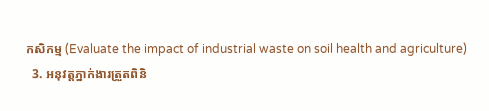កសិកម្ម (Evaluate the impact of industrial waste on soil health and agriculture)
  3. អនុវត្តភ្នាក់ងារត្រួតពិនិ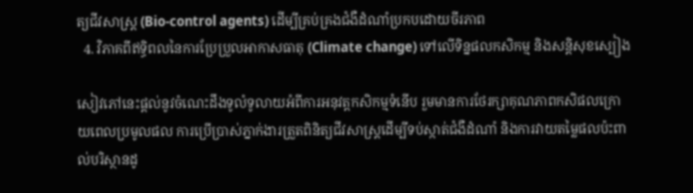ត្យជីវសាស្ត្រ (Bio-control agents) ដើម្បីគ្រប់គ្រងជំងឺដំណាំប្រកបដោយចីរភាព
  4. វិភាគពីឥទ្ធិពលនៃការប្រែប្រួលអាកាសធាតុ (Climate change) ទៅលើទិន្នផលកសិកម្ម និងសន្តិសុខស្បៀង

សៀវភៅនេះផ្តល់នូវចំណេះដឹងទូលំទូលាយអំពីការអនុវត្តកសិកម្មទំនើប រួមមានការថែរក្សាគុណភាពកសិផលក្រោយពេលប្រមូលផល ការប្រើប្រាស់ភ្នាក់ងារត្រួតពិនិត្យជីវសាស្ត្រដើម្បីទប់ស្កាត់ជំងឺដំណាំ និងការវាយតម្លៃផលប៉ះពាល់បរិស្ថានដូ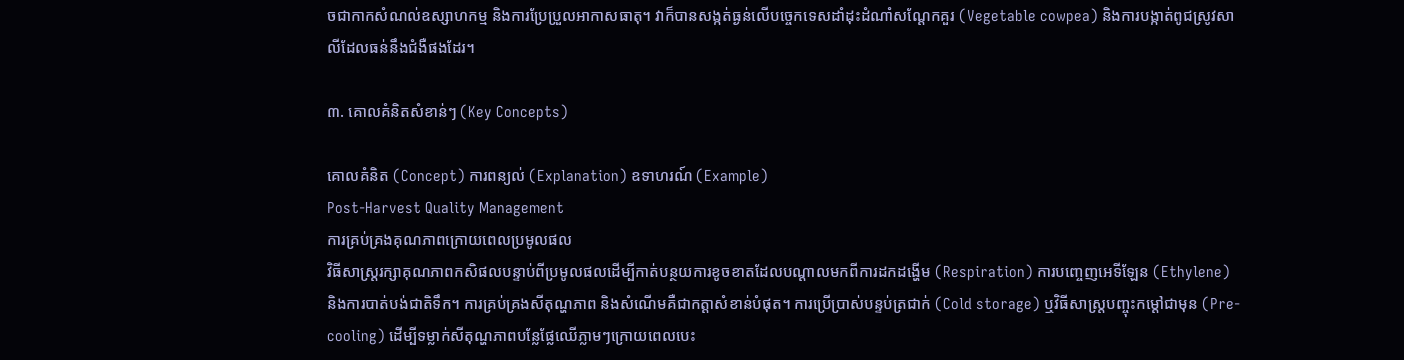ចជាកាកសំណល់ឧស្សាហកម្ម និងការប្រែប្រួលអាកាសធាតុ។ វាក៏បានសង្កត់ធ្ងន់លើបច្ចេកទេសដាំដុះដំណាំសណ្តែកគួរ (Vegetable cowpea) និងការបង្កាត់ពូជស្រូវសាលីដែលធន់នឹងជំងឺផងដែរ។

៣. គោលគំនិតសំខាន់ៗ (Key Concepts)

គោលគំនិត (Concept) ការពន្យល់ (Explanation) ឧទាហរណ៍ (Example)
Post-Harvest Quality Management
ការគ្រប់គ្រងគុណភាពក្រោយពេលប្រមូលផល
វិធីសាស្ត្ររក្សាគុណភាពកសិផលបន្ទាប់ពីប្រមូលផលដើម្បីកាត់បន្ថយការខូចខាតដែលបណ្តាលមកពីការដកដង្ហើម (Respiration) ការបញ្ចេញអេទីឡែន (Ethylene) និងការបាត់បង់ជាតិទឹក។ ការគ្រប់គ្រងសីតុណ្ហភាព និងសំណើមគឺជាកត្តាសំខាន់បំផុត។ ការប្រើប្រាស់បន្ទប់ត្រជាក់ (Cold storage) ឬវិធីសាស្ត្របញ្ចុះកម្តៅជាមុន (Pre-cooling) ដើម្បីទម្លាក់សីតុណ្ហភាពបន្លែផ្លែឈើភ្លាមៗក្រោយពេលបេះ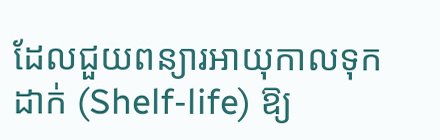ដែលជួយពន្យារអាយុកាលទុកដាក់ (Shelf-life) ឱ្យ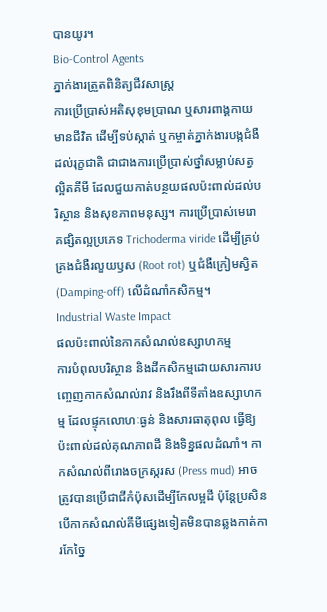បានយូរ។
Bio-Control Agents
ភ្នាក់ងារត្រួតពិនិត្យជីវសាស្ត្រ
ការប្រើប្រាស់អតិសុខុមប្រាណ ឬសារពាង្គកាយមានជីវិត ដើម្បីទប់ស្កាត់ ឬកម្ចាត់ភ្នាក់ងារបង្កជំងឺដល់រុក្ខជាតិ ជាជាងការប្រើប្រាស់ថ្នាំសម្លាប់សត្វល្អិតគីមី ដែលជួយកាត់បន្ថយផលប៉ះពាល់ដល់បរិស្ថាន និងសុខភាពមនុស្ស។ ការប្រើប្រាស់មេរោគផ្សិតល្អប្រភេទ Trichoderma viride ដើម្បីគ្រប់គ្រងជំងឺរលួយឫស (Root rot) ឬជំងឺក្រៀមស្វិត (Damping-off) លើដំណាំកសិកម្ម។
Industrial Waste Impact
ផលប៉ះពាល់នៃកាកសំណល់ឧស្សាហកម្ម
ការបំពុលបរិស្ថាន និងដីកសិកម្មដោយសារការបញ្ចេញកាកសំណល់រាវ និងរឹងពីទីតាំងឧស្សាហកម្ម ដែលផ្ទុកលោហៈធ្ងន់ និងសារធាតុពុល ធ្វើឱ្យប៉ះពាល់ដល់គុណភាពដី និងទិន្នផលដំណាំ។ កាកសំណល់ពីរោងចក្រស្ករស (Press mud) អាចត្រូវបានប្រើជាជីកំប៉ុសដើម្បីកែលម្អដី ប៉ុន្តែប្រសិនបើកាកសំណល់គីមីផ្សេងទៀតមិនបានឆ្លងកាត់ការកែច្នៃ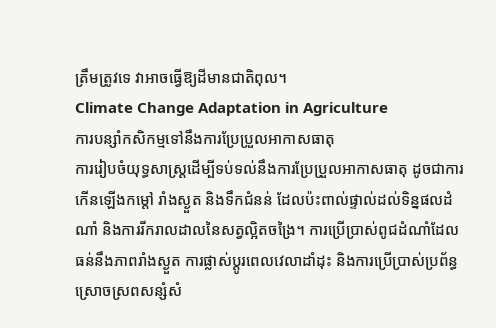ត្រឹមត្រូវទេ វាអាចធ្វើឱ្យដីមានជាតិពុល។
Climate Change Adaptation in Agriculture
ការបន្សាំកសិកម្មទៅនឹងការប្រែប្រួលអាកាសធាតុ
ការរៀបចំយុទ្ធសាស្ត្រដើម្បីទប់ទល់នឹងការប្រែប្រួលអាកាសធាតុ ដូចជាការកើនឡើងកម្តៅ រាំងស្ងួត និងទឹកជំនន់ ដែលប៉ះពាល់ផ្ទាល់ដល់ទិន្នផលដំណាំ និងការរីករាលដាលនៃសត្វល្អិតចង្រៃ។ ការប្រើប្រាស់ពូជដំណាំដែលធន់នឹងភាពរាំងស្ងួត ការផ្លាស់ប្តូរពេលវេលាដាំដុះ និងការប្រើប្រាស់ប្រព័ន្ធស្រោចស្រពសន្សំសំ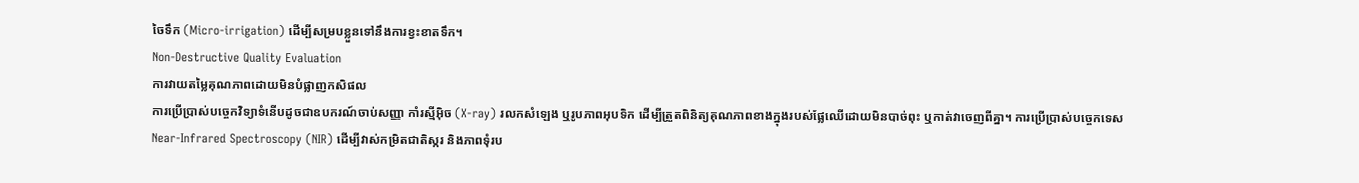ចៃទឹក (Micro-irrigation) ដើម្បីសម្របខ្លួនទៅនឹងការខ្វះខាតទឹក។
Non-Destructive Quality Evaluation
ការវាយតម្លៃគុណភាពដោយមិនបំផ្លាញកសិផល
ការប្រើប្រាស់បច្ចេកវិទ្យាទំនើបដូចជាឧបករណ៍ចាប់សញ្ញា កាំរស្មីអ៊ិច (X-ray) រលកសំឡេង ឬរូបភាពអុបទិក ដើម្បីត្រួតពិនិត្យគុណភាពខាងក្នុងរបស់ផ្លែឈើដោយមិនបាច់ពុះ ឬកាត់វាចេញពីគ្នា។ ការប្រើប្រាស់បច្ចេកទេស Near-Infrared Spectroscopy (NIR) ដើម្បីវាស់កម្រិតជាតិស្ករ និងភាពទុំរប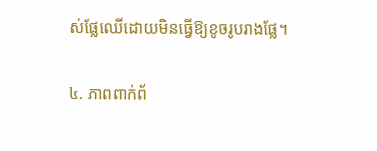ស់ផ្លែឈើដោយមិនធ្វើឱ្យខូចរូបរាងផ្លែ។

៤. ភាពពាក់ព័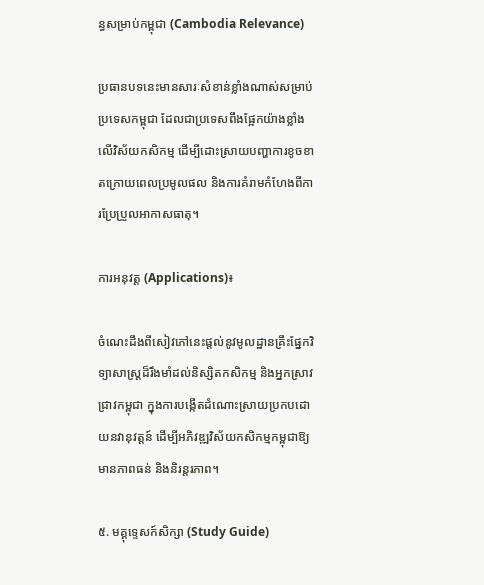ន្ធសម្រាប់កម្ពុជា (Cambodia Relevance)

ប្រធានបទនេះមានសារៈសំខាន់ខ្លាំងណាស់សម្រាប់ប្រទេសកម្ពុជា ដែលជាប្រទេសពឹងផ្អែកយ៉ាងខ្លាំងលើវិស័យកសិកម្ម ដើម្បីដោះស្រាយបញ្ហាការខូចខាតក្រោយពេលប្រមូលផល និងការគំរាមកំហែងពីការប្រែប្រួលអាកាសធាតុ។

ការអនុវត្ត (Applications)៖

ចំណេះដឹងពីសៀវភៅនេះផ្តល់នូវមូលដ្ឋានគ្រឹះផ្នែកវិទ្យាសាស្ត្រដ៏រឹងមាំដល់និស្សិតកសិកម្ម និងអ្នកស្រាវជ្រាវកម្ពុជា ក្នុងការបង្កើតដំណោះស្រាយប្រកបដោយនវានុវត្តន៍ ដើម្បីអភិវឌ្ឍវិស័យកសិកម្មកម្ពុជាឱ្យមានភាពធន់ និងនិរន្តរភាព។

៥. មគ្គុទ្ទេសក៍សិក្សា (Study Guide)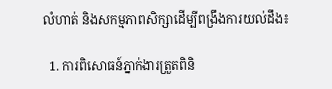លំហាត់ និងសកម្មភាពសិក្សាដើម្បីពង្រឹងការយល់ដឹង៖

  1. ការពិសោធន៍ភ្នាក់ងារត្រួតពិនិ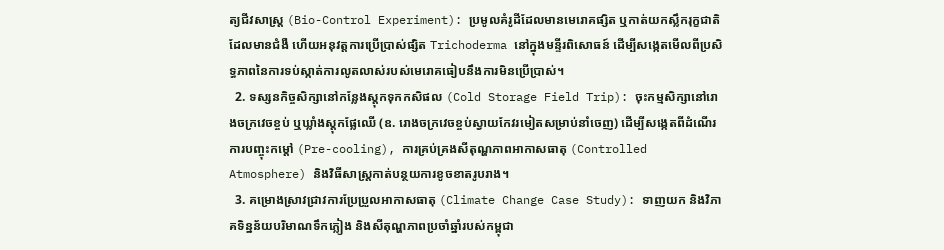ត្យជីវសាស្ត្រ (Bio-Control Experiment): ប្រមូលគំរូដីដែលមានមេរោគផ្សិត ឬកាត់យកស្លឹករុក្ខជាតិដែលមានជំងឺ ហើយអនុវត្តការប្រើប្រាស់ផ្សិត Trichoderma នៅក្នុងមន្ទីរពិសោធន៍ ដើម្បីសង្កេតមើលពីប្រសិទ្ធភាពនៃការទប់ស្កាត់ការលូតលាស់របស់មេរោគធៀបនឹងការមិនប្រើប្រាស់។
  2. ទស្សនកិច្ចសិក្សានៅកន្លែងស្តុកទុកកសិផល (Cold Storage Field Trip): ចុះកម្មសិក្សានៅរោងចក្រវេចខ្ចប់ ឬឃ្លាំងស្តុកផ្លែឈើ (ឧ. រោងចក្រវេចខ្ចប់ស្វាយកែវរមៀតសម្រាប់នាំចេញ) ដើម្បីសង្កេតពីដំណើរការបញ្ចុះកម្តៅ (Pre-cooling), ការគ្រប់គ្រងសីតុណ្ហភាពអាកាសធាតុ (Controlled Atmosphere) និងវិធីសាស្ត្រកាត់បន្ថយការខូចខាតរូបរាង។
  3. គម្រោងស្រាវជ្រាវការប្រែប្រួលអាកាសធាតុ (Climate Change Case Study): ទាញយក និងវិភាគទិន្នន័យបរិមាណទឹកភ្លៀង និងសីតុណ្ហភាពប្រចាំឆ្នាំរបស់កម្ពុជា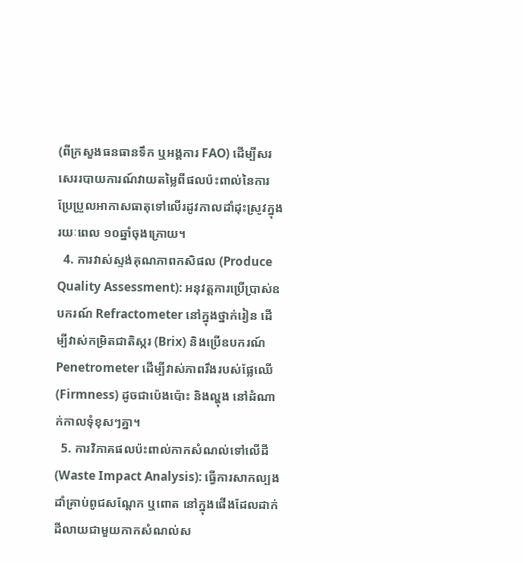(ពីក្រសួងធនធានទឹក ឬអង្គការ FAO) ដើម្បីសរសេររបាយការណ៍វាយតម្លៃពីផលប៉ះពាល់នៃការប្រែប្រួលអាកាសធាតុទៅលើរដូវកាលដាំដុះស្រូវក្នុងរយៈពេល ១០ឆ្នាំចុងក្រោយ។
  4. ការវាស់ស្ទង់គុណភាពកសិផល (Produce Quality Assessment): អនុវត្តការប្រើប្រាស់ឧបករណ៍ Refractometer នៅក្នុងថ្នាក់រៀន ដើម្បីវាស់កម្រិតជាតិស្ករ (Brix) និងប្រើឧបករណ៍ Penetrometer ដើម្បីវាស់ភាពរឹងរបស់ផ្លែឈើ (Firmness) ដូចជាប៉េងប៉ោះ និងល្ហុង នៅដំណាក់កាលទុំខុសៗគ្នា។
  5. ការវិភាគផលប៉ះពាល់កាកសំណល់ទៅលើដី (Waste Impact Analysis): ធ្វើការសាកល្បងដាំគ្រាប់ពូជសណ្តែក ឬពោត នៅក្នុងផើងដែលដាក់ដីលាយជាមួយកាកសំណល់ស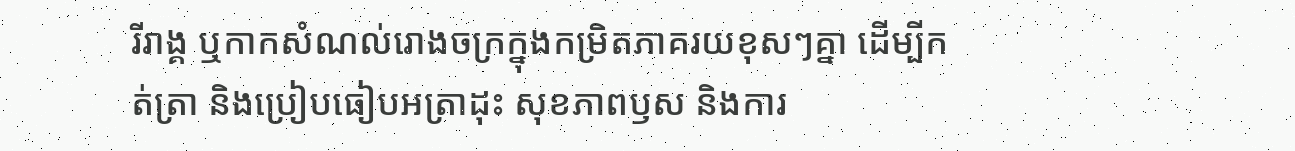រីរាង្គ ឬកាកសំណល់រោងចក្រក្នុងកម្រិតភាគរយខុសៗគ្នា ដើម្បីកត់ត្រា និងប្រៀបធៀបអត្រាដុះ សុខភាពឫស និងការ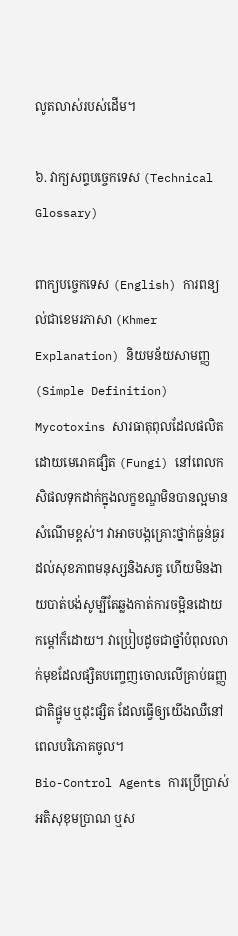លូតលាស់របស់ដើម។

៦. វាក្យសព្ទបច្ចេកទេស (Technical Glossary)

ពាក្យបច្ចេកទេស (English) ការពន្យល់ជាខេមរភាសា (Khmer Explanation) និយមន័យសាមញ្ញ (Simple Definition)
Mycotoxins សារធាតុពុលដែលផលិតដោយមេរោគផ្សិត (Fungi) នៅពេលកសិផលទុកដាក់ក្នុងលក្ខខណ្ឌមិនបានល្អមានសំណើមខ្ពស់។ វាអាចបង្កគ្រោះថ្នាក់ធ្ងន់ធ្ងរដល់សុខភាពមនុស្សនិងសត្វ ហើយមិនងាយបាត់បង់សូម្បីតែឆ្លងកាត់ការចម្អិនដោយកម្តៅក៏ដោយ។ វាប្រៀបដូចជាថ្នាំបំពុលលាក់មុខដែលផ្សិតបញ្ចេញចោលលើគ្រាប់ធញ្ញជាតិផ្អូម ឬដុះផ្សិត ដែលធ្វើឲ្យយើងឈឺនៅពេលបរិភោគចូល។
Bio-Control Agents ការប្រើប្រាស់អតិសុខុមប្រាណ ឬស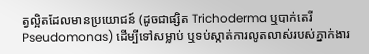ត្វល្អិតដែលមានប្រយោជន៍ (ដូចជាផ្សិត Trichoderma ឬបាក់តេរី Pseudomonas) ដើម្បីទៅសម្លាប់ ឬទប់ស្កាត់ការលូតលាស់របស់ភ្នាក់ងារ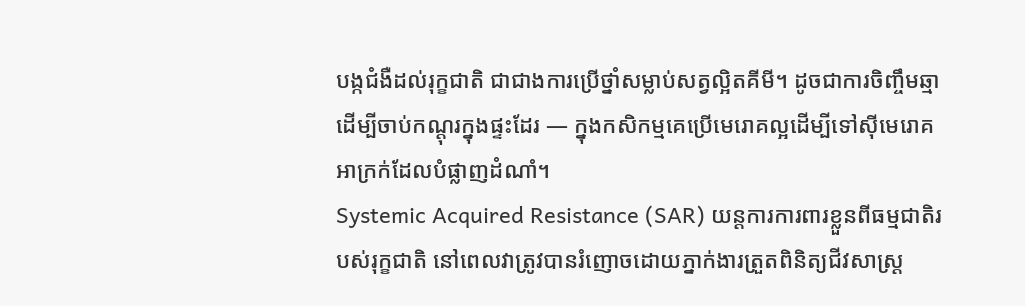បង្កជំងឺដល់រុក្ខជាតិ ជាជាងការប្រើថ្នាំសម្លាប់សត្វល្អិតគីមី។ ដូចជាការចិញ្ចឹមឆ្មាដើម្បីចាប់កណ្តុរក្នុងផ្ទះដែរ — ក្នុងកសិកម្មគេប្រើមេរោគល្អដើម្បីទៅស៊ីមេរោគអាក្រក់ដែលបំផ្លាញដំណាំ។
Systemic Acquired Resistance (SAR) យន្តការការពារខ្លួនពីធម្មជាតិរបស់រុក្ខជាតិ នៅពេលវាត្រូវបានរំញោចដោយភ្នាក់ងារត្រួតពិនិត្យជីវសាស្ត្រ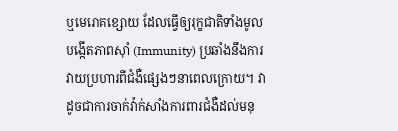ឬមេរោគខ្សោយ ដែលធ្វើឲ្យរុក្ខជាតិទាំងមូលបង្កើតភាពស៊ាំ (Immunity) ប្រឆាំងនឹងការវាយប្រហារពីជំងឺផ្សេងៗនាពេលក្រោយ។ វាដូចជាការចាក់វ៉ាក់សាំងការពារជំងឺដល់មនុ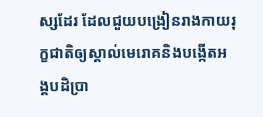ស្សដែរ ដែលជួយបង្រៀនរាងកាយរុក្ខជាតិឲ្យស្គាល់មេរោគនិងបង្កើតអង្គបដិប្រា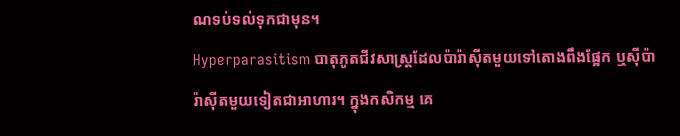ណទប់ទល់ទុកជាមុន។
Hyperparasitism បាតុភូតជីវសាស្ត្រដែលប៉ារ៉ាស៊ីតមួយទៅតោងពឹងផ្អែក ឬស៊ីប៉ារ៉ាស៊ីតមួយទៀតជាអាហារ។ ក្នុងកសិកម្ម គេ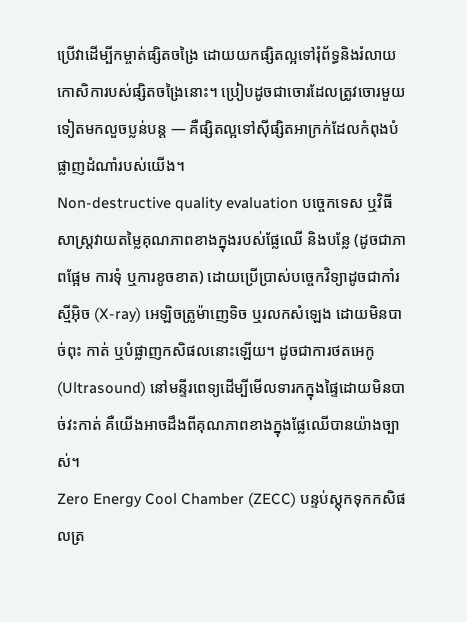ប្រើវាដើម្បីកម្ចាត់ផ្សិតចង្រៃ ដោយយកផ្សិតល្អទៅរុំព័ទ្ធនិងរំលាយកោសិការបស់ផ្សិតចង្រៃនោះ។ ប្រៀបដូចជាចោរដែលត្រូវចោរមួយទៀតមកលួចប្លន់បន្ត — គឺផ្សិតល្អទៅស៊ីផ្សិតអាក្រក់ដែលកំពុងបំផ្លាញដំណាំរបស់យើង។
Non-destructive quality evaluation បច្ចេកទេស ឬវិធីសាស្ត្រវាយតម្លៃគុណភាពខាងក្នុងរបស់ផ្លែឈើ និងបន្លែ (ដូចជាភាពផ្អែម ការទុំ ឬការខូចខាត) ដោយប្រើប្រាស់បច្ចេកវិទ្យាដូចជាកាំរស្មីអ៊ិច (X-ray) អេឡិចត្រូម៉ាញេទិច ឬរលកសំឡេង ដោយមិនបាច់ពុះ កាត់ ឬបំផ្លាញកសិផលនោះឡើយ។ ដូចជាការថតអេកូ (Ultrasound) នៅមន្ទីរពេទ្យដើម្បីមើលទារកក្នុងផ្ទៃដោយមិនបាច់វះកាត់ គឺយើងអាចដឹងពីគុណភាពខាងក្នុងផ្លែឈើបានយ៉ាងច្បាស់។
Zero Energy Cool Chamber (ZECC) បន្ទប់ស្តុកទុកកសិផលត្រ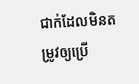ជាក់ដែលមិនតម្រូវឲ្យប្រើ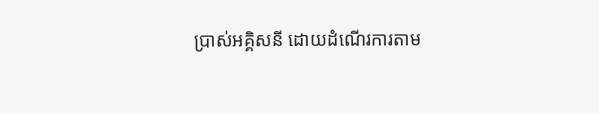ប្រាស់អគ្គិសនី ដោយដំណើរការតាម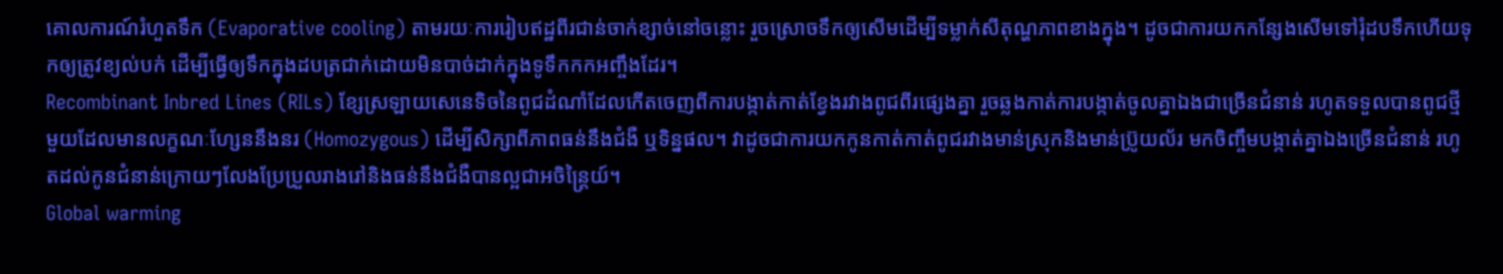គោលការណ៍រំហួតទឹក (Evaporative cooling) តាមរយៈការរៀបឥដ្ឋពីរជាន់ចាក់ខ្សាច់នៅចន្លោះ រួចស្រោចទឹកឲ្យសើមដើម្បីទម្លាក់សីតុណ្ហភាពខាងក្នុង។ ដូចជាការយកកន្សែងសើមទៅរុំដបទឹកហើយទុកឲ្យត្រូវខ្យល់បក់ ដើម្បីធ្វើឲ្យទឹកក្នុងដបត្រជាក់ដោយមិនបាច់ដាក់ក្នុងទូទឹកកកអញ្ចឹងដែរ។
Recombinant Inbred Lines (RILs) ខ្សែស្រឡាយសេនេទិចនៃពូជដំណាំដែលកើតចេញពីការបង្កាត់កាត់ខ្វែងរវាងពូជពីរផ្សេងគ្នា រួចឆ្លងកាត់ការបង្កាត់ចូលគ្នាឯងជាច្រើនជំនាន់ រហូតទទួលបានពូជថ្មីមួយដែលមានលក្ខណៈហ្សែននឹងនរ (Homozygous) ដើម្បីសិក្សាពីភាពធន់នឹងជំងឺ ឬទិន្នផល។ វាដូចជាការយកកូនកាត់កាត់ពូជរវាងមាន់ស្រុកនិងមាន់ប្រ៊ូយល័រ មកចិញ្ចឹមបង្កាត់គ្នាឯងច្រើនជំនាន់ រហូតដល់កូនជំនាន់ក្រោយៗលែងប្រែប្រួលរាងរៅនិងធន់នឹងជំងឺបានល្អជាអចិន្ត្រៃយ៍។
Global warming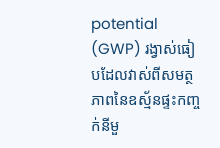potential (GWP) រង្វាស់ធៀបដែលវាស់ពីសមត្ថភាពនៃឧស្ម័នផ្ទះកញ្ចក់នីមួ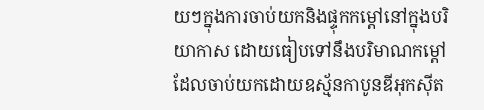យៗក្នុងការចាប់យកនិងផ្ទុកកម្តៅនៅក្នុងបរិយាកាស ដោយធៀបទៅនឹងបរិមាណកម្តៅដែលចាប់យកដោយឧស្ម័នកាបូនឌីអុកស៊ីត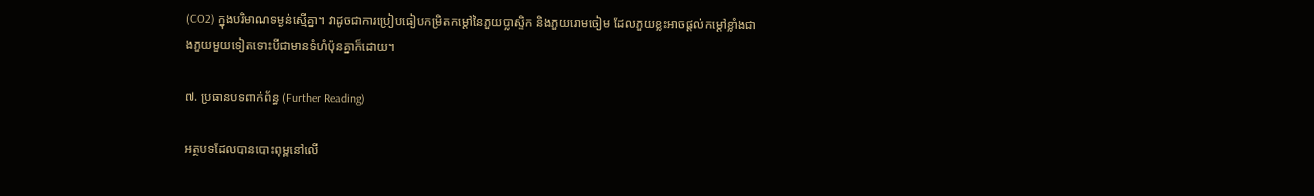(CO2) ក្នុងបរិមាណទម្ងន់ស្មើគ្នា។ វាដូចជាការប្រៀបធៀបកម្រិតកម្តៅនៃភួយប្លាស្ទិក និងភួយរោមចៀម ដែលភួយខ្លះអាចផ្តល់កម្តៅខ្លាំងជាងភួយមួយទៀតទោះបីជាមានទំហំប៉ុនគ្នាក៏ដោយ។

៧. ប្រធានបទពាក់ព័ន្ធ (Further Reading)

អត្ថបទដែលបានបោះពុម្ពនៅលើ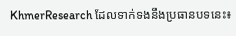KhmerResearch ដែលទាក់ទងនឹងប្រធានបទនេះ៖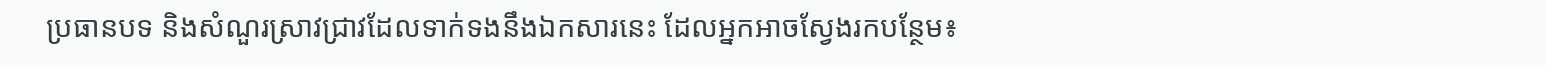ប្រធានបទ និងសំណួរស្រាវជ្រាវដែលទាក់ទងនឹងឯកសារនេះ ដែលអ្នកអាចស្វែងរកបន្ថែម៖